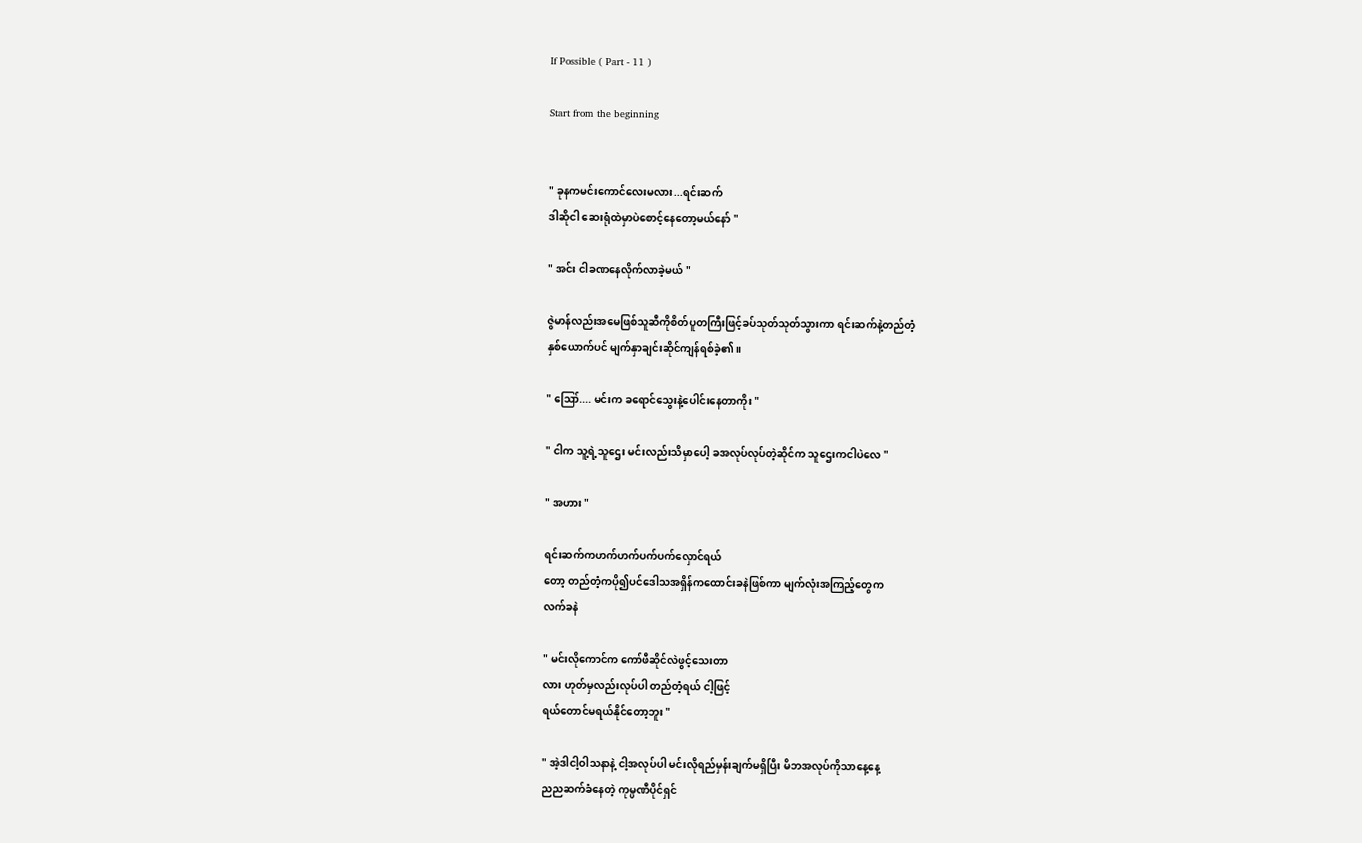If Possible ( Part - 11 )

Start from the beginning


" ခုနကမင်းကောင်လေးမလား...ရင်းဆက်
ဒါဆိုငါ ဆေးရုံထဲမှာပဲစောင့်နေတော့မယ်နော် "

" အင်း ငါခဏနေလိုက်လာခဲ့မယ် "

ဇွဲမာန်လည်းအမေဖြစ်သူဆီကိုစိတ်ပူတကြီးဖြင့်ခပ်သုတ်သုတ်သွားကာ ရင်းဆက်နဲ့တည်တံ့
နှစ်ယောက်ပင် မျက်နှာချင်းဆိုင်ကျန်ရစ်ခဲ့၏။

" ဪ.... မင်းက ခရောင်သွေးနဲ့ပေါင်းနေတာကိုး "

" ငါက သူ့ရဲ့သူဌေး မင်းလည်းသိမှာပေါ့ ခအလုပ်လုပ်တဲ့ဆိုင်က သူဌေးကငါပဲလေ "

" အဟား "

ရင်းဆက်ကဟက်ဟက်ပက်ပက်လှောင်ရယ်
တော့ တည်တံ့ကပို၍ပင်ဒေါသအရှိန်ကထောင်းခနဲဖြစ်ကာ မျက်လုံးအကြည့်တွေက
လက်ခနဲ

" မင်းလိုကောင်က ကော်ဖီဆိုင်လဲဖွင့်သေးတာ
လား ဟုတ်မှလည်းလုပ်ပါ တည်တံ့ရယ် ငါ့ဖြင့်
ရယ်တောင်မရယ်နိုင်တော့ဘူး "

" အဲ့ဒါငါ့ဝါသနာနဲ့ ငါ့အလုပ်ပါ မင်းလိုရည်မှန်းချက်မရှိပြီး မိဘအလုပ်ကိုသာနေ့နေ့
ညညဆက်ခံနေတဲ့ ကုမ္ပဏီပိုင်ရှင်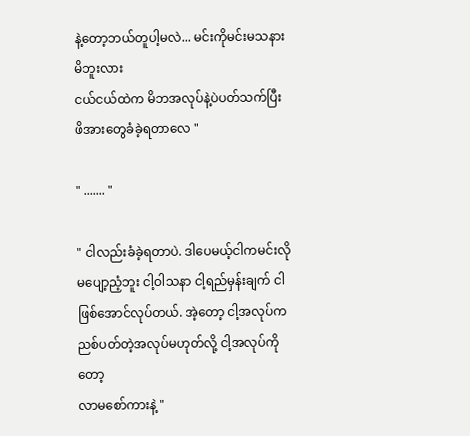နဲ့တော့ဘယ်တူပါ့မလဲ... မင်းကိုမင်းမသနားမိဘူးလား
ငယ်ငယ်ထဲက မိဘအလုပ်နဲ့ပဲပတ်သက်ပြီး
ဖိအားတွေခံခဲ့ရတာလေ "

" ....... "

" ငါလည်းခံခဲ့ရတာပဲ. ဒါပေမယ့်ငါကမင်းလို
မပျော့ညံ့ဘူး ငါ့ဝါသနာ ငါ့ရည်မှန်းချက် ငါဖြစ်အောင်လုပ်တယ်. အဲ့တော့ ငါ့အလုပ်ကညစ်ပတ်တဲ့အလုပ်မဟုတ်လို့ ငါ့အလုပ်ကိုတော့
လာမစော်ကားနဲ့ "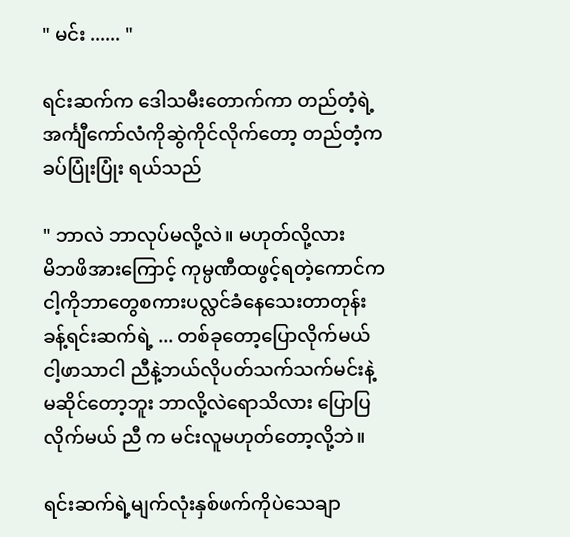" မင်း ...... "

ရင်းဆက်က ဒေါသမီးတောက်ကာ တည်တံ့ရဲ့
အင်္ကျီကော်လံကိုဆွဲကိုင်လိုက်တော့ တည်တံ့က
ခပ်ပြုံးပြုံး ရယ်သည်

" ဘာလဲ ဘာလုပ်မလို့လဲ။ မဟုတ်လို့လား
မိဘဖိအားကြောင့် ကုမ္ပဏီထဖွင့်ရတဲ့ကောင်က
ငါ့ကိုဘာတွေစကားပလ္လင်ခံနေသေးတာတုန်း
ခန့်ရင်းဆက်ရဲ့ ... တစ်ခုတော့ပြောလိုက်မယ်
ငါ့ဖာသာငါ ညီနဲ့ဘယ်လိုပတ်သက်သက်မင်းနဲ့
မဆိုင်တော့ဘူး ဘာလို့လဲရောသိလား ပြောပြ
လိုက်မယ် ညီ က မင်းလူမဟုတ်တော့လို့ဘဲ။

ရင်းဆက်ရဲ့မျက်လုံးနှစ်ဖက်ကိုပဲသေချာ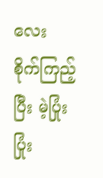လေး
စိုက်ကြည့်ပြီး မဲ့ပြုံးပြုံး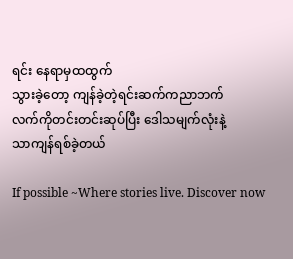ရင်း နေရာမှထထွက်
သွားခဲ့တော့ ကျန်ခဲ့တဲ့ရင်းဆက်ကညာဘက်
လက်ကိုတင်းတင်းဆုပ်ပြီး ဒေါသမျက်လုံးနဲ့
သာကျန်ရစ်ခဲ့တယ်

If possible ~Where stories live. Discover now